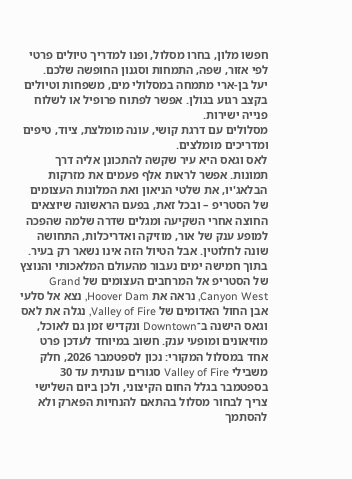חפשו מלון, בחרו מסלול, ופנו למדריך טיולים פרטי לפי אזור, שפה, התמחות וסגנון החופשה שלכם.
יעל בן-ארי מתמחה במסלולי מים, משפחות וטיולים בקצב רגוע בגולן. אפשר לפתוח פרופיל או לשלוח פנייה ישירות.
מסלולים עם דרגת קושי, עונה מומלצת, ציוד, טיפים ומדריכים מומלצים.
לאס וגאס היא עיר שקשה להתכונן אליה דרך תמונות. אפשר לראות אלף פעמים את מזרקות הבלאג'יו, את שלטי הניאון ואת המלונות העצומים של הסטריפ – ובכל זאת, בפעם הראשונה שיוצאים החוצה אחרי השקיעה ומגלים שדרה שלמה שהפכה למופע ענק של אור, מוזיקה ואדריכלות, התחושה שונה לחלוטין. אבל הטיול הזה אינו נשאר רק בעיר. בתוך חמישה ימים נעבור מהעולם המלאכותי והנוצץ של הסטריפ אל המרחבים העצומים של Grand Canyon West, נראה את Hoover Dam, נצא אל סלעי אבן החול האדומים של Valley of Fire, נגלה את לאס וגאס הישנה ב־Downtown ונקדיש זמן גם לאוכל, מוזיאונים ומופעי ענק. חשוב במיוחד לעדכן פרט אחד במסלול המקורי: נכון לספטמבר 2026, חלק משבילי Valley of Fire סגורים עונתית עד 30 בספטמבר בגלל החום הקיצוני, ולכן ביום השלישי צריך לבחור מסלול בהתאם להנחיות הפארק ולא להסתמך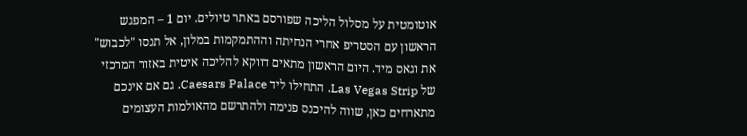אוטומטית על מסלול הליכה שפורסם באתר טיולים. יום 1 – המפגש הראשון עם הסטריפ אחרי הנחיתה וההתמקמות במלון, אל תנסו "לכבוש" את וגאס מיד. היום הראשון מתאים דווקא להליכה איטית באזור המרכזי של Las Vegas Strip. התחילו ליד Caesars Palace. גם אם אינכם מתארחים כאן, שווה להיכנס פנימה ולהתרשם מהאולמות העצומים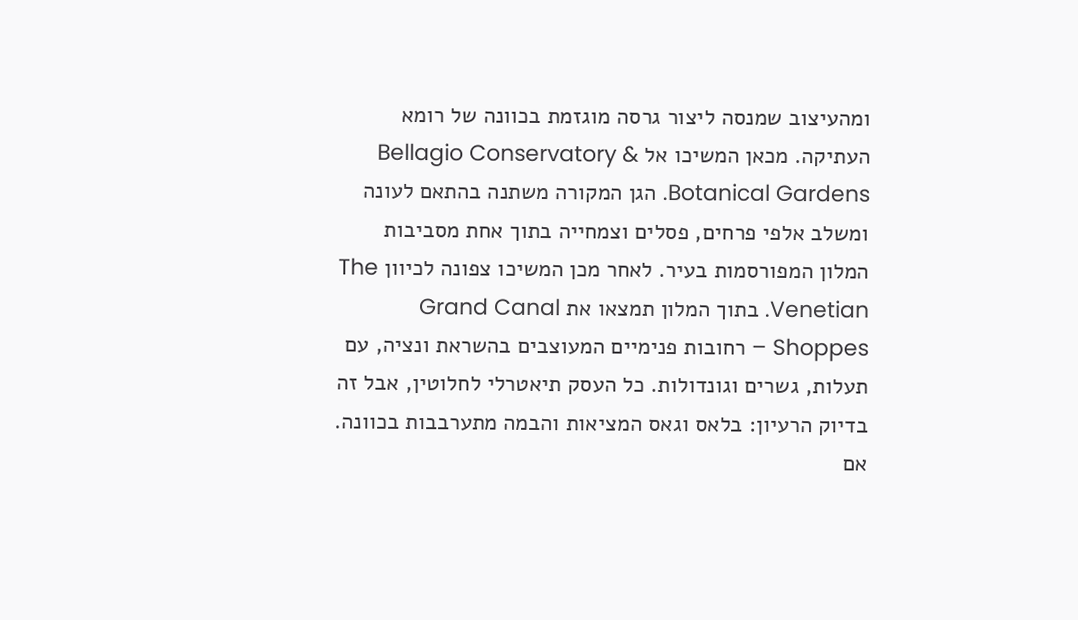ומהעיצוב שמנסה ליצור גרסה מוגזמת בכוונה של רומא העתיקה. מכאן המשיכו אל Bellagio Conservatory & Botanical Gardens. הגן המקורה משתנה בהתאם לעונה ומשלב אלפי פרחים, פסלים וצמחייה בתוך אחת מסביבות המלון המפורסמות בעיר. לאחר מכן המשיכו צפונה לכיוון The Venetian. בתוך המלון תמצאו את Grand Canal Shoppes – רחובות פנימיים המעוצבים בהשראת ונציה, עם תעלות, גשרים וגונדולות. כל העסק תיאטרלי לחלוטין, אבל זה בדיוק הרעיון: בלאס וגאס המציאות והבמה מתערבבות בכוונה. אם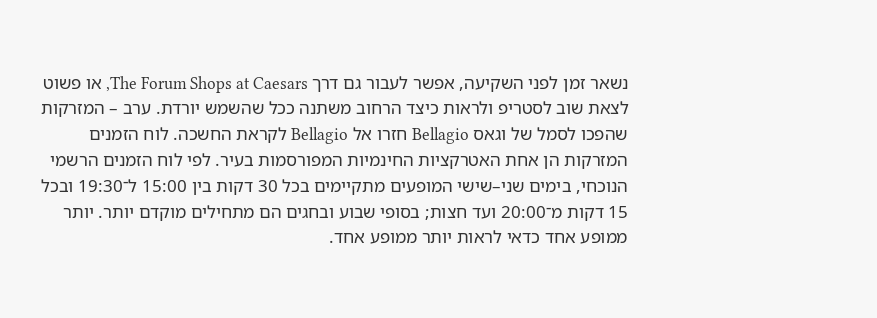נשאר זמן לפני השקיעה, אפשר לעבור גם דרך The Forum Shops at Caesars, או פשוט לצאת שוב לסטריפ ולראות כיצד הרחוב משתנה ככל שהשמש יורדת. ערב – המזרקות שהפכו לסמל של וגאס Bellagio חזרו אל Bellagio לקראת החשכה. לוח הזמנים המזרקות הן אחת האטרקציות החינמיות המפורסמות בעיר. לפי לוח הזמנים הרשמי הנוכחי, בימים שני–שישי המופעים מתקיימים בכל 30 דקות בין 15:00 ל־19:30 ובכל 15 דקות מ־20:00 ועד חצות; בסופי שבוע ובחגים הם מתחילים מוקדם יותר. יותר ממופע אחד כדאי לראות יותר ממופע אחד.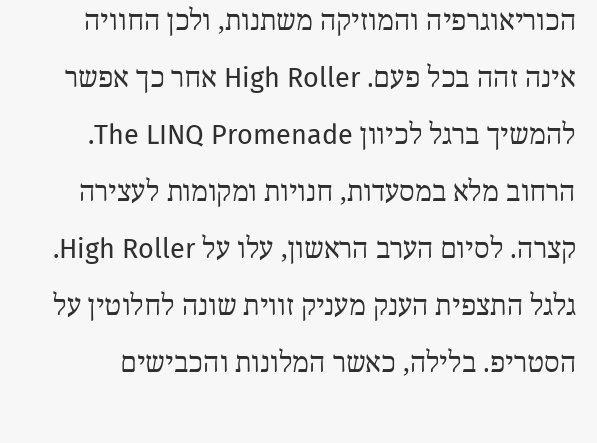הכוריאוגרפיה והמוזיקה משתנות, ולכן החוויה אינה זהה בכל פעם. High Roller אחר כך אפשר להמשיך ברגל לכיוון The LINQ Promenade. הרחוב מלא במסעדות, חנויות ומקומות לעצירה קצרה. לסיום הערב הראשון, עלו על High Roller. גלגל התצפית הענק מעניק זווית שונה לחלוטין על הסטריפ. בלילה, כאשר המלונות והכבישים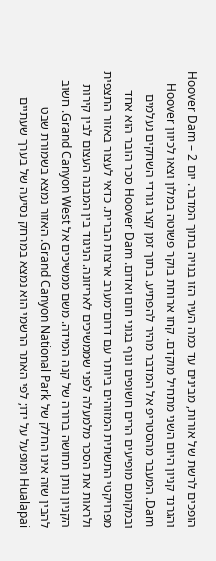הופכים לרשת של אורות, מבינים עד כמה העיר הזו בנויה בתוך המדבר. יום 2 – Hoover Dam והגרנד קניון היום השני מתחיל מוקדם. קחו ארוחת בוקר פשוטה במלון וצאו לכיוון Hoover Dam. המעבר מהסטריפ אל המדבר מהיר להפתיע. בתוך זמן קצר גורדי השחקים נעלמים ובמקומם מופיעים הרים חשופים ונוף בגוני חום ואדום. Hoover Dam סכר הובר הוא אחד מפרויקטי התשתית המזוהים ביותר עם דרום־מערב ארצות הברית. כדאי לעצור באזור התצפית ולראות את הסכר מלמעלה לפני שממשיכים לאריזונה. הניגוד בין המבנה העצום לבין קירות הקניון נותן תחושה ברורה של קנה המידה. משם ממשיכים אל Grand Canyon West. חשוב להבין שזה אינו החלק של Grand Canyon National Park. האזור נמצא בשמורת שבט Hualapai ומופעל על ידו; לפי האתר הרשמי הוא נמצא במרחק נסיעה של בערך שעתיים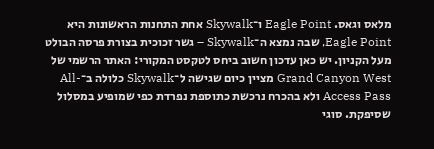מלאס וגאס. Eagle Point ו־Skywalk אחת התחנות הראשונות היא Eagle Point, שבה נמצא ה־Skywalk – גשר זכוכית בצורת פרסה הבולט מעל הקניון. יש כאן עדכון חשוב ביחס לטקסט המקורי: האתר הרשמי של Grand Canyon West מציין כיום שגישה ל־Skywalk כלולה ב־All-Access Pass ולא בהכרח נרכשת כתוספת נפרדת כפי שמופיע במסלול שסיפקת. סוגי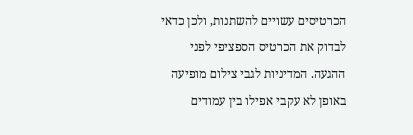הכרטיסים עשויים להשתנות, ולכן כדאי לבדוק את הכרטיס הספציפי לפני ההגעה. המדיניות לגבי צילום מופיעה באופן לא עקבי אפילו בין עמודים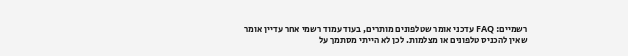רשמיים: FAQ עדכני אומר שטלפונים מותרים, בעוד עמוד רשמי אחר עדיין אומר שאין להכניס טלפונים או מצלמות. לכן לא הייתי מסתמך על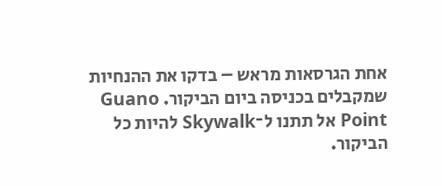אחת הגרסאות מראש – בדקו את ההנחיות שמקבלים בכניסה ביום הביקור. Guano Point אל תתנו ל־Skywalk להיות כל הביקור.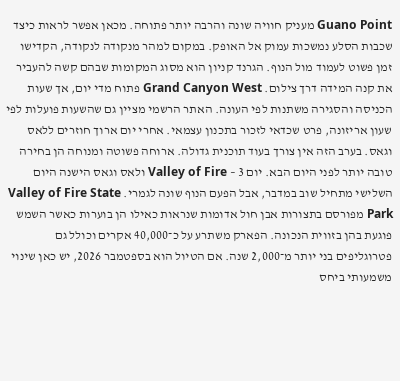Guano Point מעניק חוויה שונה והרבה יותר פתוחה. מכאן אפשר לראות כיצד שכבות הסלע נמשכות עמוק אל האופק. במקום למהר מנקודה לנקודה, הקדישו זמן פשוט לעמוד מול הנוף. הגרנד קניון הוא מסוג המקומות שבהם קשה להעביר את קנה המידה דרך צילום. Grand Canyon West פתוח מדי יום, אך שעות הכניסה והסגירה משתנות לפי העונה. האתר הרשמי מציין גם שהשעות פועלות לפי שעון אריזונה, פרט שכדאי לזכור בתכנון עצמאי. אחרי יום ארוך חוזרים ללאס וגאס. בערב הזה אין צורך בעוד תוכנית גדולה. ארוחה פשוטה ומנוחה הן בחירה טובה יותר לפני היום הבא. יום 3 – Valley of Fire ולאס וגאס הישנה היום השלישי מתחיל שוב במדבר, אבל הפעם הנוף שונה לגמרי. Valley of Fire State Park מפורסם בתצורות אבן חול אדומות שנראות כאילו הן בוערות כאשר השמש פוגעת בהן בזווית הנכונה. הפארק משתרע על כ־40,000 אקרים וכולל גם פטרוגליפים בני יותר מ־2,000 שנה. אם הטיול הוא בספטמבר 2026, יש כאן שינוי משמעותי ביחס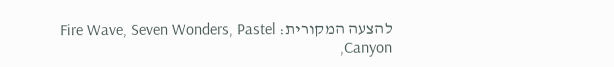להצעה המקורית: Fire Wave, Seven Wonders, Pastel Canyon,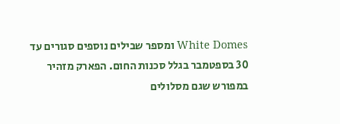White Domes ומספר שבילים נוספים סגורים עד 30 בספטמבר בגלל סכנות החום. הפארק מזהיר במפורש שגם מסלולים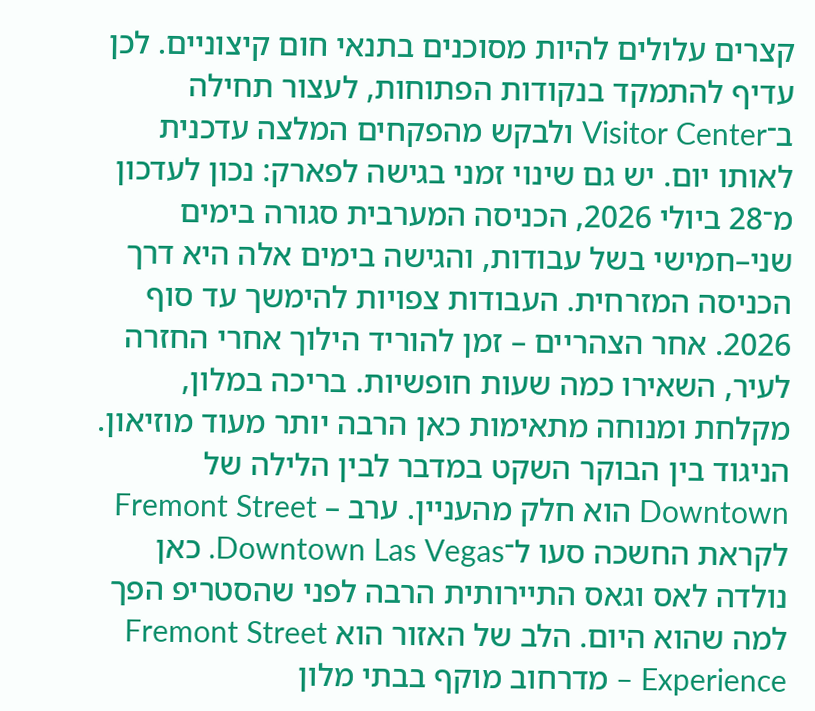קצרים עלולים להיות מסוכנים בתנאי חום קיצוניים. לכן עדיף להתמקד בנקודות הפתוחות, לעצור תחילה ב־Visitor Center ולבקש מהפקחים המלצה עדכנית לאותו יום. יש גם שינוי זמני בגישה לפארק: נכון לעדכון מ־28 ביולי 2026, הכניסה המערבית סגורה בימים שני–חמישי בשל עבודות, והגישה בימים אלה היא דרך הכניסה המזרחית. העבודות צפויות להימשך עד סוף 2026. אחר הצהריים – זמן להוריד הילוך אחרי החזרה לעיר, השאירו כמה שעות חופשיות. בריכה במלון, מקלחת ומנוחה מתאימות כאן הרבה יותר מעוד מוזיאון. הניגוד בין הבוקר השקט במדבר לבין הלילה של Downtown הוא חלק מהעניין. ערב – Fremont Street לקראת החשכה סעו ל־Downtown Las Vegas. כאן נולדה לאס וגאס התיירותית הרבה לפני שהסטריפ הפך למה שהוא היום. הלב של האזור הוא Fremont Street Experience – מדרחוב מוקף בבתי מלון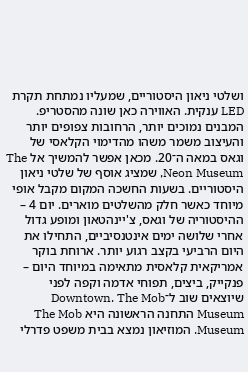ושלטי ניאון היסטוריים, שמעליו נמתחת תקרת LED ענקית. האווירה כאן שונה מהסטריפ. המבנים נמוכים יותר, הרחובות צפופים יותר והעיצוב משמר משהו מהדימוי הקלאסי של וגאס במאה ה־20. מכאן אפשר להמשיך אל The Neon Museum, שמציג אוסף של שלטי ניאון היסטוריים. בשעות החשכה המקום מקבל אופי מיוחד כאשר חלק מהשלטים מוארים. יום 4 – ההיסטוריה של וגאס, צ'יינהטאון ומופע גדול אחרי שלושה ימים אינטנסיביים, התחילו את היום הרביעי בקצב רגוע יותר. ארוחת בוקר אמריקאית קלאסית מתאימה במיוחד היום – פנקייק, ביצים, תפוחי אדמה וקפה לפני שיוצאים שוב ל־Downtown. The Mob Museum התחנה הראשונה היא The Mob Museum. המוזיאון נמצא בבית משפט פדרלי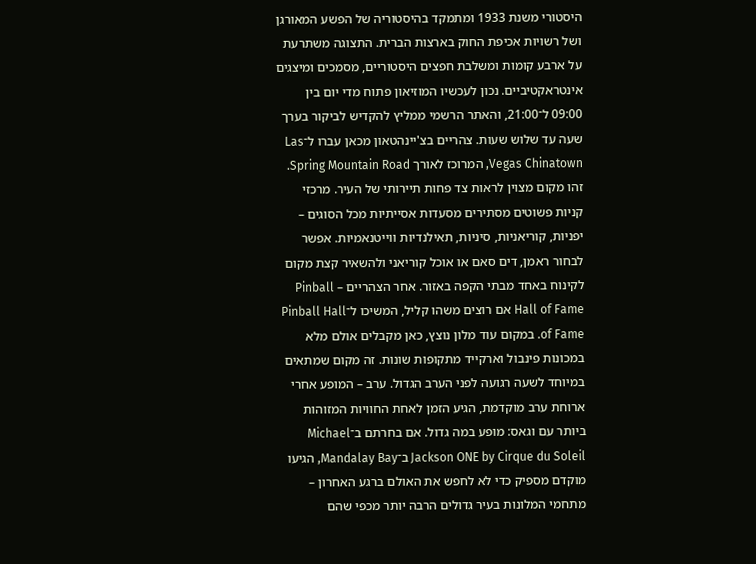היסטורי משנת 1933 ומתמקד בהיסטוריה של הפשע המאורגן ושל רשויות אכיפת החוק בארצות הברית. התצוגה משתרעת על ארבע קומות ומשלבת חפצים היסטוריים, מסמכים ומיצגים אינטראקטיביים. נכון לעכשיו המוזיאון פתוח מדי יום בין 09:00 ל־21:00, והאתר הרשמי ממליץ להקדיש לביקור בערך שעה עד שלוש שעות. צהריים בצ'יינהטאון מכאן עברו ל־Las Vegas Chinatown, המרוכז לאורך Spring Mountain Road. זהו מקום מצוין לראות צד פחות תיירותי של העיר. מרכזי קניות פשוטים מסתירים מסעדות אסייתיות מכל הסוגים – יפניות, קוריאניות, סיניות, תאילנדיות ווייטנאמיות. אפשר לבחור ראמן, דים סאם או אוכל קוריאני ולהשאיר קצת מקום לקינוח באחד מבתי הקפה באזור. אחר הצהריים – Pinball Hall of Fame אם רוצים משהו קליל, המשיכו ל־Pinball Hall of Fame. במקום עוד מלון נוצץ, כאן מקבלים אולם מלא במכונות פינבול וארקייד מתקופות שונות. זה מקום שמתאים במיוחד לשעה רגועה לפני הערב הגדול. ערב – המופע אחרי ארוחת ערב מוקדמת, הגיע הזמן לאחת החוויות המזוהות ביותר עם וגאס: מופע במה גדול. אם בחרתם ב־Michael Jackson ONE by Cirque du Soleil ב־Mandalay Bay, הגיעו מוקדם מספיק כדי לא לחפש את האולם ברגע האחרון – מתחמי המלונות בעיר גדולים הרבה יותר מכפי שהם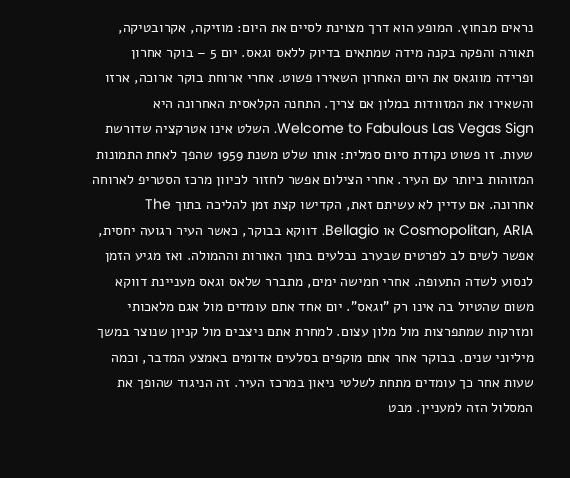נראים מבחוץ. המופע הוא דרך מצוינת לסיים את היום: מוזיקה, אקרובטיקה, תאורה והפקה בקנה מידה שמתאים בדיוק ללאס וגאס. יום 5 – בוקר אחרון ופרידה מווגאס את היום האחרון השאירו פשוט. אחרי ארוחת בוקר ארוכה, ארזו והשאירו את המזוודות במלון אם צריך. התחנה הקלאסית האחרונה היא Welcome to Fabulous Las Vegas Sign. השלט אינו אטרקציה שדורשת שעות. זו פשוט נקודת סיום סמלית: אותו שלט משנת 1959 שהפך לאחת התמונות המזוהות ביותר עם העיר. אחרי הצילום אפשר לחזור לכיוון מרכז הסטריפ לארוחה אחרונה. אם עדיין לא עשיתם זאת, הקדישו קצת זמן להליכה בתוך The Cosmopolitan, ARIA או Bellagio. דווקא בבוקר, כאשר העיר רגועה יחסית, אפשר לשים לב לפרטים שבערב נבלעים בתוך האורות וההמולה. ואז מגיע הזמן לנסוע לשדה התעופה. אחרי חמישה ימים, מתברר שלאס וגאס מעניינת דווקא משום שהטיול בה אינו רק "וגאס". יום אחד אתם עומדים מול אגם מלאכותי ומזרקות שמתפרצות מול מלון עצום. למחרת אתם ניצבים מול קניון שנוצר במשך מיליוני שנים. בבוקר אחר אתם מוקפים בסלעים אדומים באמצע המדבר, וכמה שעות אחר כך עומדים מתחת לשלטי ניאון במרכז העיר. זה הניגוד שהופך את המסלול הזה למעניין. מבט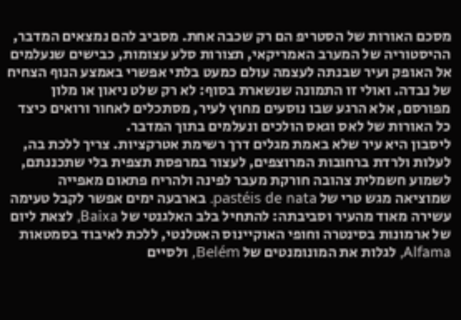מסכם האורות של הסטריפ הם רק שכבה אחת. מסביב להם נמצאים המדבר, ההיסטוריה של המערב האמריקאי, תצורות סלע עצומות, כבישים שנעלמים אל האופק ועיר שבנתה לעצמה עולם כמעט בלתי אפשרי באמצע הנוף הצחיח של נבדה. ואולי זו התמונה שנשארת בסוף: לא רק שלט ניאון או מלון מפורסם, אלא הרגע שבו נוסעים מחוץ לעיר, מסתכלים לאחור ורואים כיצד כל האורות של לאס וגאס הולכים ונעלמים בתוך המדבר.
ליסבון היא עיר שלא באמת מגלים דרך רשימת אטרקציות. צריך ללכת בה, לעלות ולרדת ברחובות המרוצפים, לעצור במרפסת תצפית בלי שתכננתם, לשמוע חשמלית צהובה חורקת מעבר לפינה ולהריח פתאום מאפייה שמוציאה מגש טרי של pastéis de nata. בארבעה ימים אפשר לקבל טעימה עשירה מאוד מהעיר וסביבתה: להתחיל בלב האלגנטי של Baixa, לצאת ליום של ארמונות בסינטרה וחופי האוקיינוס האטלנטי, ללכת לאיבוד בסמטאות Alfama, לגלות את המונומנטים של Belém, ולסיים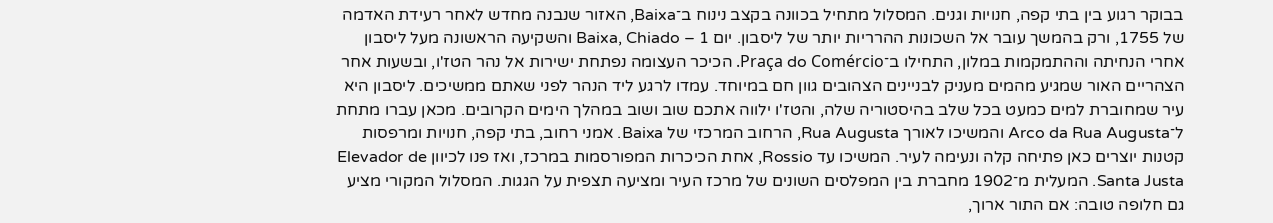בבוקר רגוע בין בתי קפה, חנויות וגנים. המסלול מתחיל בכוונה בקצב נינוח ב־Baixa, האזור שנבנה מחדש לאחר רעידת האדמה של 1755, ורק בהמשך עובר אל השכונות ההרריות יותר של ליסבון. יום 1 – Baixa, Chiado והשקיעה הראשונה מעל ליסבון אחרי הנחיתה וההתמקמות במלון, התחילו ב־Praça do Comércio. הכיכר העצומה נפתחת ישירות אל נהר הטז'ו, ובשעות אחר הצהריים האור שמגיע מהמים מעניק לבניינים הצהובים גוון חם במיוחד. עמדו לרגע ליד הנהר לפני שאתם ממשיכים. ליסבון היא עיר שמחוברת למים כמעט בכל שלב בהיסטוריה שלה, והטז'ו ילווה אתכם שוב ושוב במהלך הימים הקרובים. מכאן עברו מתחת ל־Arco da Rua Augusta והמשיכו לאורך Rua Augusta, הרחוב המרכזי של Baixa. אמני רחוב, בתי קפה, חנויות ומרפסות קטנות יוצרים כאן פתיחה קלה ונעימה לעיר. המשיכו עד Rossio, אחת הכיכרות המפורסמות במרכז, ואז פנו לכיוון Elevador de Santa Justa. המעלית מ־1902 מחברת בין המפלסים השונים של מרכז העיר ומציעה תצפית על הגגות. המסלול המקורי מציע גם חלופה טובה: אם התור ארוך,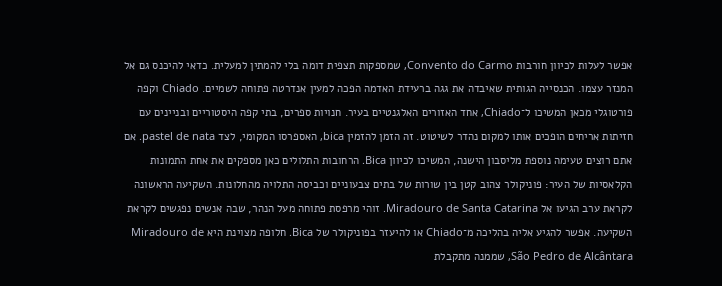אפשר לעלות לכיוון חורבות Convento do Carmo, שמספקות תצפית דומה בלי להמתין למעלית. כדאי להיכנס גם אל המנזר עצמו. הכנסייה הגותית שאיבדה את גגה ברעידת האדמה הפכה למעין אנדרטה פתוחה לשמיים. Chiado וקפה פורטוגלי מכאן המשיכו ל־Chiado, אחד האזורים האלגנטיים בעיר. חנויות ספרים, בתי קפה היסטוריים ובניינים עם חזיתות אריחים הופכים אותו למקום נהדר לשיטוט. זה הזמן להזמין bica, האספרסו המקומי, לצד pastel de nata. אם אתם רוצים טעימה נוספת מליסבון הישנה, המשיכו לכיוון Bica. הרחובות התלולים כאן מספקים את אחת התמונות הקלאסיות של העיר: פוניקולר צהוב קטן בין שורות של בתים צבעוניים וכביסה התלויה מהחלונות. השקיעה הראשונה לקראת ערב הגיעו אל Miradouro de Santa Catarina. זוהי מרפסת פתוחה מעל הנהר, שבה אנשים נפגשים לקראת השקיעה. אפשר להגיע אליה בהליכה מ־Chiado או להיעזר בפוניקולר של Bica. חלופה מצוינת היא Miradouro de São Pedro de Alcântara, שממנה מתקבלת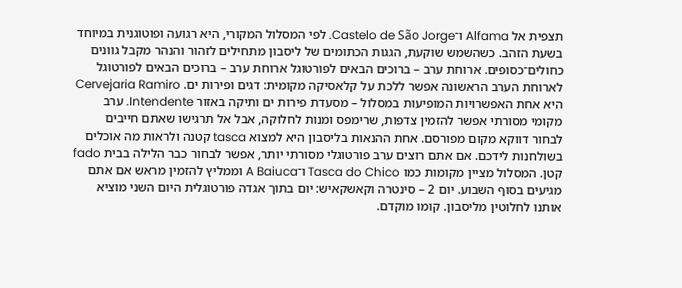תצפית אל Alfama ו־Castelo de São Jorge. לפי המסלול המקורי, היא רגועה ופוטוגנית במיוחד בשעת הזהב. כשהשמש שוקעת, הגגות הכתומים של ליסבון מתחילים לזהור והנהר מקבל גוונים כחולים־כסופים. ארוחת ערב – ברוכים הבאים לפורטוגל ארוחת ערב – ברוכים הבאים לפורטוגל לארוחת הערב הראשונה אפשר ללכת על קלאסיקה מקומית: דגים ופירות ים. Cervejaria Ramiro היא אחת האפשרויות המופיעות במסלול – מסעדת פירות ים ותיקה באזור Intendente. ערב מקומי מסורתי אפשר להזמין צדפות, שרימפס ומנות לחלוקה, אבל אל תרגישו שאתם חייבים לבחור דווקא מקום מפורסם. אחת ההנאות בליסבון היא למצוא tasca קטנה ולראות מה אוכלים בשולחנות לידכם. אם אתם רוצים ערב פורטוגלי מסורתי יותר, אפשר לבחור כבר הלילה בבית fado קטן. המסלול מציין מקומות כמו Tasca do Chico ו־A Baiuca וממליץ להזמין מראש אם אתם מגיעים בסוף השבוע. יום 2 – סינטרה וקאשקאיש: יום בתוך אגדה פורטוגלית היום השני מוציא אותנו לחלוטין מליסבון. קומו מוקדם.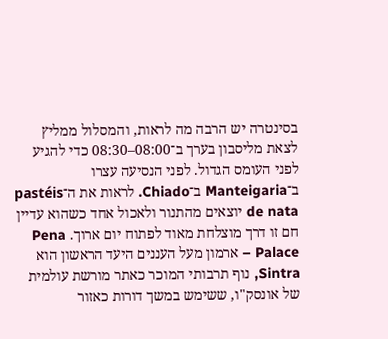בסינטרה יש הרבה מה לראות, והמסלול ממליץ לצאת מליסבון בערך ב־08:00–08:30 כדי להגיע לפני העומס הגדול. לפני הנסיעה עצרו ב־Manteigaria ב־Chiado. לראות את ה־pastéis de nata יוצאים מהתנור ולאכול אחד כשהוא עדיין חם זו דרך מוצלחת מאוד לפתוח יום ארוך. Pena Palace – ארמון מעל העננים היעד הראשון הוא Sintra, נוף תרבותי המוכר כאתר מורשת עולמית של אונסק"ו, ששימש במשך דורות כאזור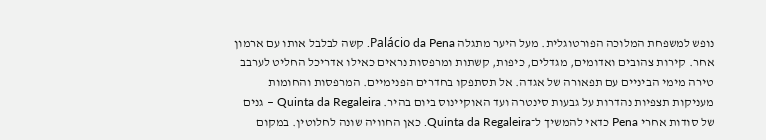נופש למשפחת המלוכה הפורטוגלית. מעל היער מתגלה Palácio da Pena. קשה לבלבל אותו עם ארמון אחר. קירות צהובים ואדומים, מגדלים, כיפות, קשתות ומרפסות נראים כאילו אדריכל החליט לערבב טירה מימי הביניים עם תפאורה של אגדה. אל תסתפקו בחדרים הפנימיים. המרפסות והחומות מעניקות תצפיות נהדרות על גבעות סינטרה ועד האוקיינוס ביום בהיר. Quinta da Regaleira – גנים של סודות אחרי Pena כדאי להמשיך ל־Quinta da Regaleira. כאן החוויה שונה לחלוטין. במקום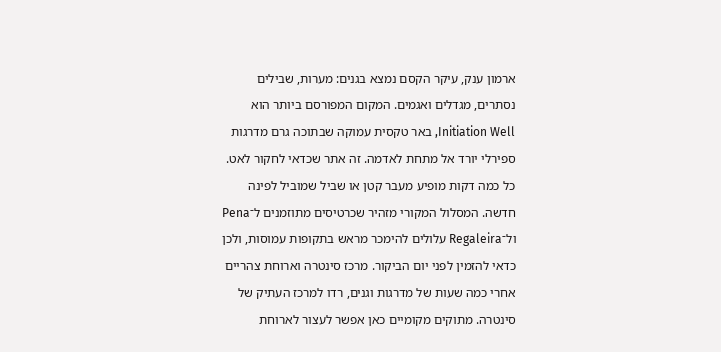ארמון ענק, עיקר הקסם נמצא בגנים: מערות, שבילים נסתרים, מגדלים ואגמים. המקום המפורסם ביותר הוא Initiation Well, באר טקסית עמוקה שבתוכה גרם מדרגות ספירלי יורד אל מתחת לאדמה. זה אתר שכדאי לחקור לאט. כל כמה דקות מופיע מעבר קטן או שביל שמוביל לפינה חדשה. המסלול המקורי מזהיר שכרטיסים מתוזמנים ל־Pena ול־Regaleira עלולים להימכר מראש בתקופות עמוסות, ולכן כדאי להזמין לפני יום הביקור. מרכז סינטרה וארוחת צהריים אחרי כמה שעות של מדרגות וגנים, רדו למרכז העתיק של סינטרה. מתוקים מקומיים כאן אפשר לעצור לארוחת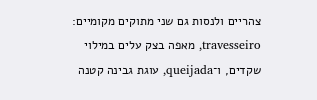צהריים ולנסות גם שני מתוקים מקומיים: travesseiro, מאפה בצק עלים במילוי שקדים, ו־queijada, עוגת גבינה קטנה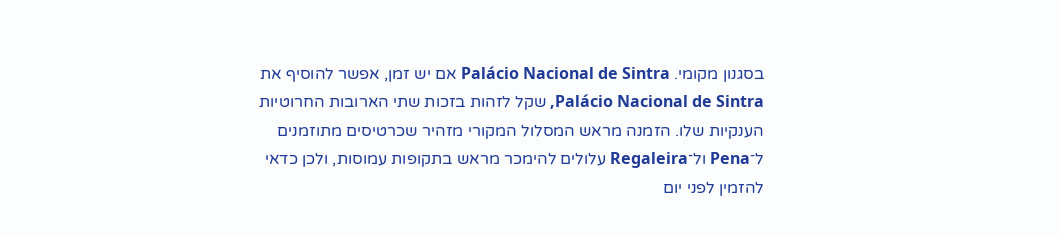בסגנון מקומי. Palácio Nacional de Sintra אם יש זמן, אפשר להוסיף את Palácio Nacional de Sintra, שקל לזהות בזכות שתי הארובות החרוטיות הענקיות שלו. הזמנה מראש המסלול המקורי מזהיר שכרטיסים מתוזמנים ל־Pena ול־Regaleira עלולים להימכר מראש בתקופות עמוסות, ולכן כדאי להזמין לפני יום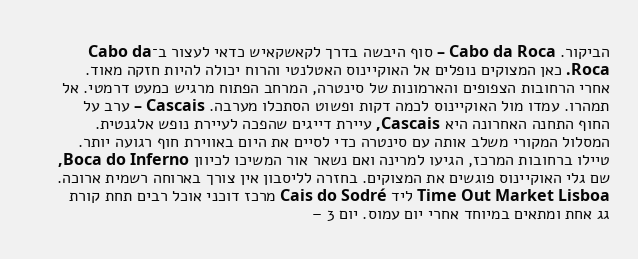הביקור. Cabo da Roca – סוף היבשה בדרך לקאשקאיש כדאי לעצור ב־Cabo da Roca. כאן המצוקים נופלים אל האוקיינוס האטלנטי והרוח יכולה להיות חזקה מאוד. אחרי הרחובות הצפופים והארמונות של סינטרה, המרחב הפתוח מרגיש כמעט דרמטי. אל תמהרו. עמדו מול האוקיינוס לכמה דקות ופשוט הסתכלו מערבה. Cascais – ערב על החוף התחנה האחרונה היא Cascais, עיירת דייגים שהפכה לעיירת נופש אלגנטית. המסלול המקורי משלב אותה עם סינטרה כדי לסיים את היום באווירת חוף רגועה יותר. טיילו ברחובות המרכז, הגיעו למרינה ואם נשאר אור המשיכו לכיוון Boca do Inferno, שם גלי האוקיינוס פוגשים את המצוקים. בחזרה לליסבון אין צורך בארוחה רשמית ארוכה. Time Out Market Lisboa ליד Cais do Sodré מרכז דוכני אוכל רבים תחת קורת גג אחת ומתאים במיוחד אחרי יום עמוס. יום 3 –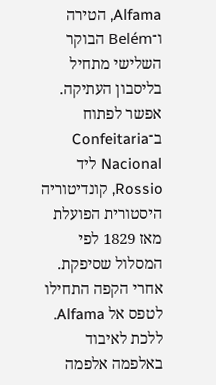Alfama, הטירה ו־Belém הבוקר השלישי מתחיל בליסבון העתיקה. אפשר לפתוח ב־Confeitaria Nacional ליד Rossio, קונדיטוריה היסטורית הפועלת מאז 1829 לפי המסלול שסיפקת. אחרי הקפה התחילו לטפס אל Alfama. ללכת לאיבוד באלפמה אלפמה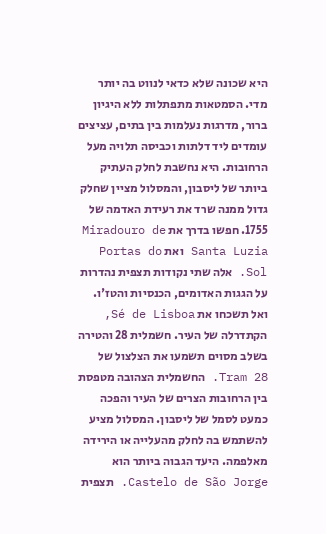היא שכונה שלא כדאי לנווט בה יותר מדי. הסמטאות מתפתלות ללא היגיון ברור, מדרגות נעלמות בין בתים, עציצים עומדים ליד דלתות וכביסה תלויה מעל הרחובות. היא נחשבת לחלק העתיק ביותר של ליסבון, והמסלול מציין שחלק גדול ממנה שרד את רעידת האדמה של 1755. חפשו בדרך את Miradouro de Santa Luzia ואת Portas do Sol. אלה שתי נקודות תצפית נהדרות על הגגות האדומים, הכנסיות והטז'ו. ואל תשכחו את Sé de Lisboa, הקתדרלה של העיר. חשמלית 28 והטירה בשלב מסוים תשמעו את הצלצול של Tram 28. החשמלית הצהובה מטפסת בין הרחובות הצרים של העיר והפכה כמעט לסמל של ליסבון. המסלול מציע להשתמש בה לחלק מהעלייה או הירידה מאלפמה. היעד הגבוה ביותר הוא Castelo de São Jorge. תצפית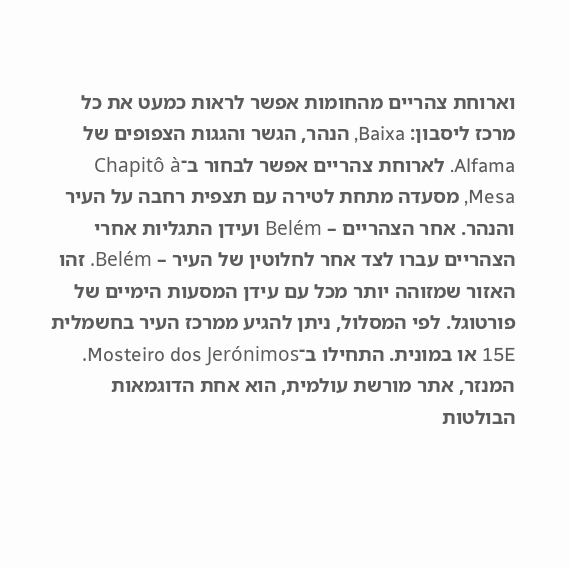וארוחת צהריים מהחומות אפשר לראות כמעט את כל מרכז ליסבון: Baixa, הנהר, הגשר והגגות הצפופים של Alfama. לארוחת צהריים אפשר לבחור ב־Chapitô à Mesa, מסעדה מתחת לטירה עם תצפית רחבה על העיר והנהר. אחר הצהריים – Belém ועידן התגליות אחרי הצהריים עברו לצד אחר לחלוטין של העיר – Belém. זהו האזור שמזוהה יותר מכל עם עידן המסעות הימיים של פורטוגל. לפי המסלול, ניתן להגיע ממרכז העיר בחשמלית 15E או במונית. התחילו ב־Mosteiro dos Jerónimos. המנזר, אתר מורשת עולמית, הוא אחת הדוגמאות הבולטות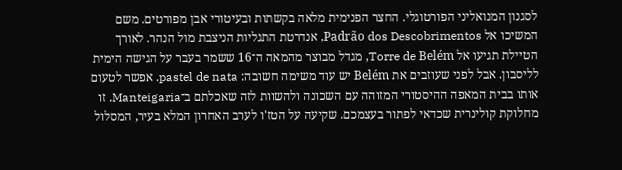לסגנון המנואליני הפורטוגלי. החצר הפנימית מלאה בקשתות ובעיטורי אבן מפורטים. משם המשיכו אל Padrão dos Descobrimentos, אנדרטת התגליות הניצבת מול הנהר. לאורך הטיילת תגיעו אל Torre de Belém, מגדל מבוצר מהמאה ה־16 ששמר בעבר על הגישה הימית לליסבון. אבל לפני שעוזבים את Belém יש עוד משימה חשובה: pastel de nata. אפשר לטעום אותו בבית המאפה ההיסטורי המזוהה עם השכונה ולהשוות לזה שאכלתם ב־Manteigaria. זו מחלוקת קולינרית שכדאי לפתור בעצמכם. שקיעה על הטז'ו לערב האחרון המלא בעיר, המסלול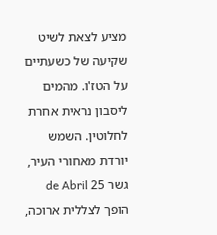מציע לצאת לשיט שקיעה של כשעתיים על הטז'ו. מהמים ליסבון נראית אחרת לחלוטין. השמש יורדת מאחורי העיר, גשר 25 de Abril הופך לצללית ארוכה,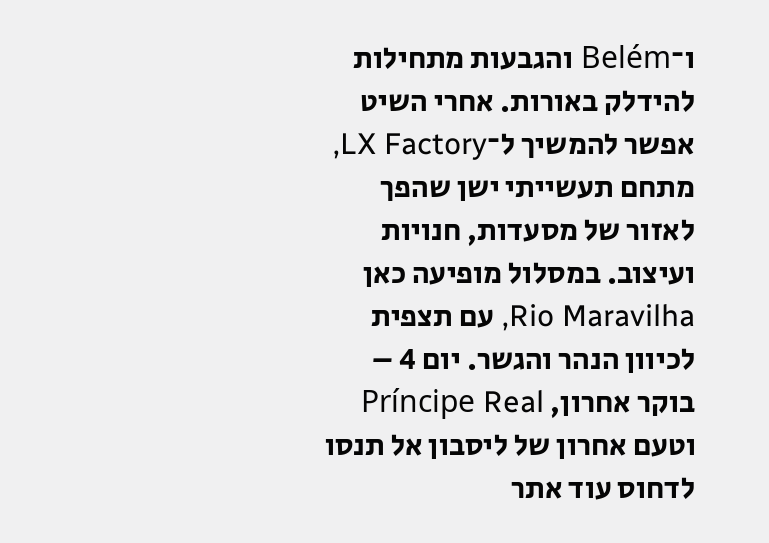ו־Belém והגבעות מתחילות להידלק באורות. אחרי השיט אפשר להמשיך ל־LX Factory, מתחם תעשייתי ישן שהפך לאזור של מסעדות, חנויות ועיצוב. במסלול מופיעה כאן Rio Maravilha, עם תצפית לכיוון הנהר והגשר. יום 4 – בוקר אחרון, Príncipe Real וטעם אחרון של ליסבון אל תנסו לדחוס עוד אתר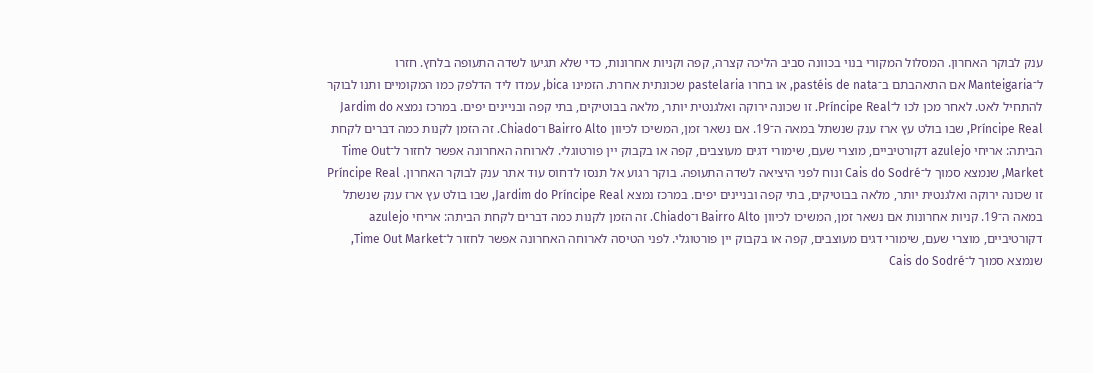ענק לבוקר האחרון. המסלול המקורי בנוי בכוונה סביב הליכה קצרה, קפה וקניות אחרונות, כדי שלא תגיעו לשדה התעופה בלחץ. חזרו ל־Manteigaria אם התאהבתם ב־pastéis de nata, או בחרו pastelaria שכונתית אחרת. הזמינו bica, עמדו ליד הדלפק כמו המקומיים ותנו לבוקר להתחיל לאט. לאחר מכן לכו ל־Príncipe Real. זו שכונה ירוקה ואלגנטית יותר, מלאה בבוטיקים, בתי קפה ובניינים יפים. במרכז נמצא Jardim do Príncipe Real, שבו בולט עץ ארז ענק שנשתל במאה ה־19. אם נשאר זמן, המשיכו לכיוון Bairro Alto ו־Chiado. זה הזמן לקנות כמה דברים לקחת הביתה: אריחי azulejo דקורטיביים, מוצרי שעם, שימורי דגים מעוצבים, קפה או בקבוק יין פורטוגלי. לארוחה האחרונה אפשר לחזור ל־Time Out Market, שנמצא סמוך ל־Cais do Sodré ונוח לפני היציאה לשדה התעופה. בוקר רגוע אל תנסו לדחוס עוד אתר ענק לבוקר האחרון. Príncipe Real זו שכונה ירוקה ואלגנטית יותר, מלאה בבוטיקים, בתי קפה ובניינים יפים. במרכז נמצא Jardim do Príncipe Real, שבו בולט עץ ארז ענק שנשתל במאה ה־19. קניות אחרונות אם נשאר זמן, המשיכו לכיוון Bairro Alto ו־Chiado. זה הזמן לקנות כמה דברים לקחת הביתה: אריחי azulejo דקורטיביים, מוצרי שעם, שימורי דגים מעוצבים, קפה או בקבוק יין פורטוגלי. לפני הטיסה לארוחה האחרונה אפשר לחזור ל־Time Out Market, שנמצא סמוך ל־Cais do Sodré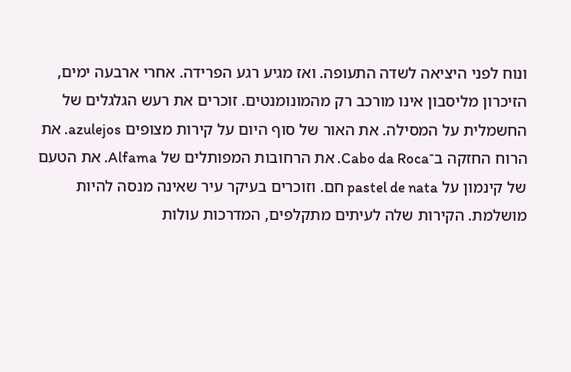ונוח לפני היציאה לשדה התעופה. ואז מגיע רגע הפרידה. אחרי ארבעה ימים, הזיכרון מליסבון אינו מורכב רק מהמונומנטים. זוכרים את רעש הגלגלים של החשמלית על המסילה. את האור של סוף היום על קירות מצופים azulejos. את הרוח החזקה ב־Cabo da Roca. את הרחובות המפותלים של Alfama. את הטעם של קינמון על pastel de nata חם. וזוכרים בעיקר עיר שאינה מנסה להיות מושלמת. הקירות שלה לעיתים מתקלפים, המדרכות עולות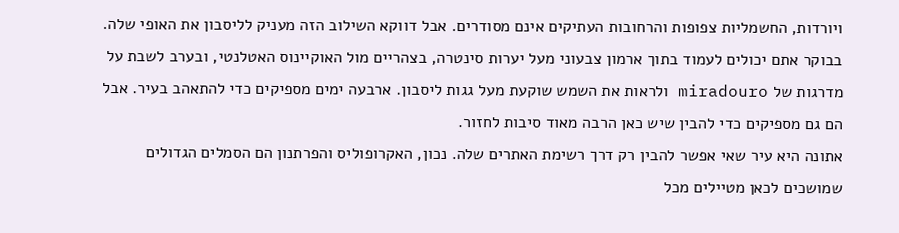ויורדות, החשמליות צפופות והרחובות העתיקים אינם מסודרים. אבל דווקא השילוב הזה מעניק לליסבון את האופי שלה. בבוקר אתם יכולים לעמוד בתוך ארמון צבעוני מעל יערות סינטרה, בצהריים מול האוקיינוס האטלנטי, ובערב לשבת על מדרגות של miradouro ולראות את השמש שוקעת מעל גגות ליסבון. ארבעה ימים מספיקים כדי להתאהב בעיר. אבל הם גם מספיקים כדי להבין שיש כאן הרבה מאוד סיבות לחזור.
אתונה היא עיר שאי אפשר להבין רק דרך רשימת האתרים שלה. נכון, האקרופוליס והפרתנון הם הסמלים הגדולים שמושכים לכאן מטיילים מכל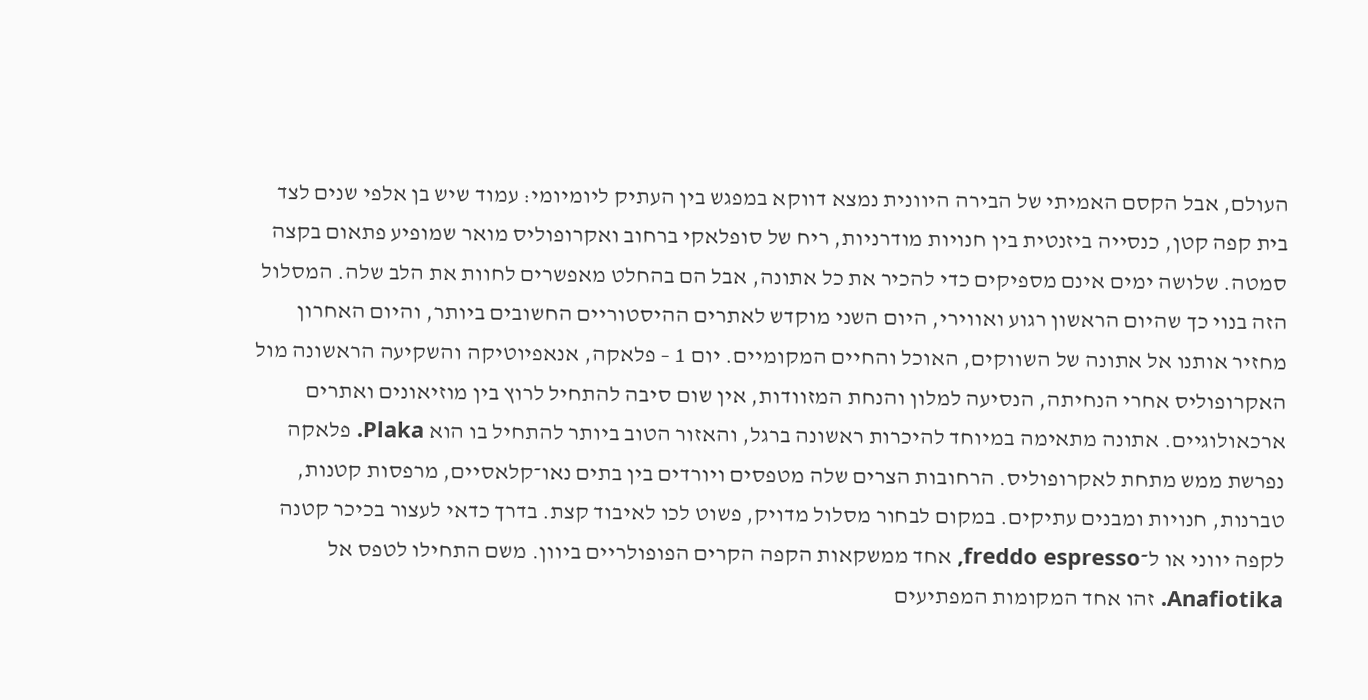העולם, אבל הקסם האמיתי של הבירה היוונית נמצא דווקא במפגש בין העתיק ליומיומי: עמוד שיש בן אלפי שנים לצד בית קפה קטן, כנסייה ביזנטית בין חנויות מודרניות, ריח של סופלאקי ברחוב ואקרופוליס מואר שמופיע פתאום בקצה סמטה. שלושה ימים אינם מספיקים כדי להכיר את כל אתונה, אבל הם בהחלט מאפשרים לחוות את הלב שלה. המסלול הזה בנוי כך שהיום הראשון רגוע ואווירי, היום השני מוקדש לאתרים ההיסטוריים החשובים ביותר, והיום האחרון מחזיר אותנו אל אתונה של השווקים, האוכל והחיים המקומיים. יום 1 – פלאקה, אנאפיוטיקה והשקיעה הראשונה מול האקרופוליס אחרי הנחיתה, הנסיעה למלון והנחת המזוודות, אין שום סיבה להתחיל לרוץ בין מוזיאונים ואתרים ארכאולוגיים. אתונה מתאימה במיוחד להיכרות ראשונה ברגל, והאזור הטוב ביותר להתחיל בו הוא Plaka. פלאקה נפרשת ממש מתחת לאקרופוליס. הרחובות הצרים שלה מטפסים ויורדים בין בתים נאו־קלאסיים, מרפסות קטנות, טברנות, חנויות ומבנים עתיקים. במקום לבחור מסלול מדויק, פשוט לכו לאיבוד קצת. בדרך כדאי לעצור בכיכר קטנה לקפה יווני או ל־freddo espresso, אחד ממשקאות הקפה הקרים הפופולריים ביוון. משם התחילו לטפס אל Anafiotika. זהו אחד המקומות המפתיעים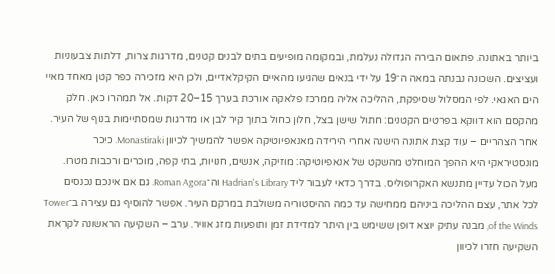ביותר באתונה. פתאום הבירה הגדולה נעלמת, ובמקומה מופיעים בתים לבנים קטנים, מדרגות צרות, דלתות צבעוניות ועציצים. השכונה נבנתה במאה ה־19 על ידי בנאים שהגיעו מהאיים הקיקלאדיים, ולכן היא מזכירה כפר קטן מאחד מאיי הים האגאי. לפי המסלול שסיפקת, ההליכה אליה ממרכז פלאקה אורכת בערך 15–20 דקות. אל תמהרו כאן. חלק מהקסם הוא דווקא בפרטים הקטנים: חתול שישן בצל, חלון כחול בתוך קיר לבן או מדרגות שמסתיימות בנוף של העיר. אחר הצהריים – עוד קצת אתונה הישנה אחרי הירידה מאנאפיוטיקה אפשר להמשיך לכיוון Monastiraki. כיכר מונסטיראקי היא ההפך המוחלט מהשקט של אנאפיוטיקה: מוזיקה, אנשים, חנויות, בתי קפה, מוכרים ורכבות מטרו. מעל הכול עדיין מתנשא האקרופוליס. בדרך כדאי לעבור ליד Hadrian's Library וה־Roman Agora. גם אם אינכם נכנסים לכל אתר, עצם ההליכה ביניהם ממחישה עד כמה ההיסטוריה משולבת במרקם העיר. אפשר להוסיף גם עצירה ב־Tower of the Winds, מבנה עתיק יוצא דופן ששימש בין היתר למדידת זמן ותופעות מזג אוויר. ערב – השקיעה הראשונה לקראת השקיעה חזרו לכיוון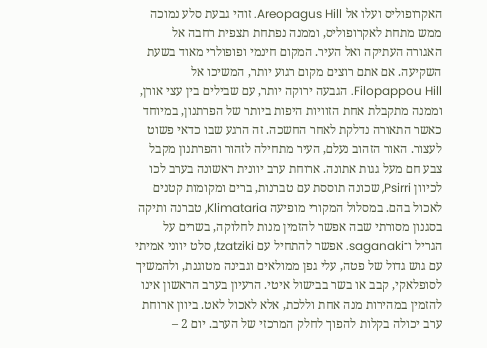האקרופוליס ועלו אל Areopagus Hill. זוהי גבעת סלע נמוכה ממש מתחת לאקרופוליס, וממנה נפתחת תצפית רחבה אל האגורה העתיקה ואל העיר. המקום חינמי ופופולרי מאוד בשעת השקיעה. אם אתם רוצים מקום רגוע יותר, המשיכו אל Filopappou Hill. הגבעה ירוקה יותר, עם שבילים בין עצי אורן, וממנה מתקבלת אחת הזוויות היפות ביותר של הפרתנון, במיוחד כאשר התאורה נדלקת לאחר החשכה. זה הרגע שבו כדאי פשוט לעצור. האור הזהוב נעלם, העיר מתחילה לזהור והפרתנון מקבל צבע חם מעל גגות אתונה. ארוחת ערב יוונית ראשונה בערב לכו לכיוון Psirri, שכונה תוססת עם טברנות, ברים ומקומות קטנים לאכול בהם. במסלול המקורי מופיעה Klimataria, טברנה ותיקה בסגנון מסורתי שבה אפשר להזמין מנות לחלוקה, בשרים על הגריל ו־saganaki. אפשר להתחיל עם tzatziki, סלט יווני אמיתי עם גוש גדול של פטה, עלי גפן ממולאים וגבינה מטוגנת, ולהמשיך לסופלאקי, קבב או בשר בבישול איטי. הרעיון בערב הראשון אינו להזמין במהירות מנה אחת וללכת, אלא לאכול לאט. ביוון ארוחת ערב יכולה בקלות להפוך לחלק המרכזי של הערב. יום 2 –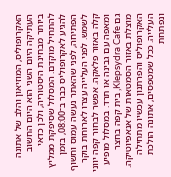האקרופוליס, המוזיאון והלב של אתונה העתיקה היום השני הוא היום החשוב ביותר מבחינת היסטוריה, ולכן כדאי להתחיל מוקדם. המסלול שסיפקת ממליץ להגיע לאקרופוליס כבר ב־08:00, בזמן הפתיחה, לפני שהאתר נעשה עמוס וחשוף לשמש. לפני העלייה עצרו לארוחת בוקר קלה באזור פלאקה. אפשר לבחור קפה יווני ומאפה עם גבינה או תרד. במסלול מופיע גם Klepsydra Cafe, בית קפה בחצר מוצלת באזור הסמטאות של אנאפיוטיקה. האקרופוליס והפרתנון עכשיו מתחילה העלייה. ככל שמטפסים, אתונה הולכת ונפתחת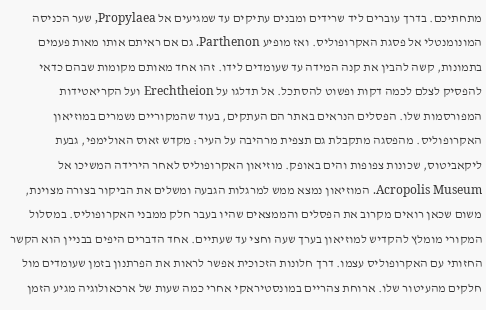מתחתיכם. בדרך עוברים ליד שרידים ומבנים עתיקים עד שמגיעים אל Propylaea, שער הכניסה המונומנטלי אל פסגת האקרופוליס. ואז מופיע Parthenon. גם אם ראיתם אותו מאות פעמים בתמונות, קשה להבין את קנה המידה עד שעומדים לידו. זהו אחד מאותם מקומות שבהם כדאי להפסיק לצלם לכמה דקות ופשוט להסתכל. אל תדלגו על Erechtheion ועל הקריאטידות המפורסמות שלו. הפסלים הנראים באתר הם העתקים, בעוד שהמקוריים נשמרים במוזיאון האקרופוליס. מהפסגה מתקבלת גם תצפית מרהיבה על העיר: מקדש זאוס האולימפי, גבעת ליקאביטוס, שכונות צפופות והים באופק. מוזיאון האקרופוליס לאחר הירידה המשיכו אל Acropolis Museum. המוזיאון נמצא ממש למרגלות הגבעה ומשלים את הביקור בצורה מצוינת, משום שכאן רואים מקרוב את הפסלים והממצאים שהיו בעבר חלק ממבני האקרופוליס. במסלול המקורי מומלץ להקדיש למוזיאון בערך שעה וחצי עד שעתיים. אחד הדברים היפים בבניין הוא הקשר החזותי עם האקרופוליס עצמו. דרך חלונות הזכוכית אפשר לראות את הפרתנון בזמן שעומדים מול חלקים מהעיטור שלו. ארוחת צהריים במונסטיראקי אחרי כמה שעות של ארכאולוגיה מגיע הזמן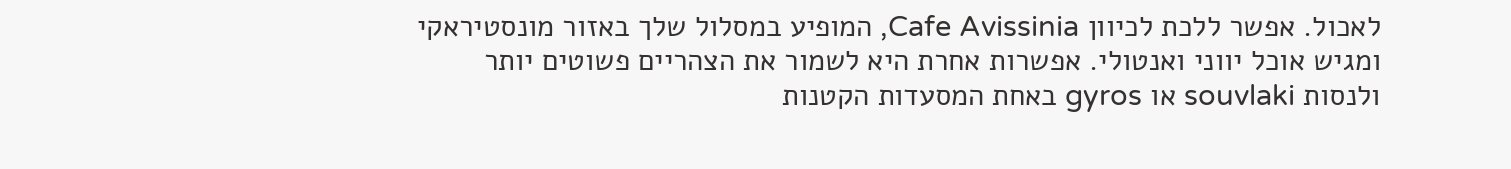לאכול. אפשר ללכת לכיוון Cafe Avissinia, המופיע במסלול שלך באזור מונסטיראקי ומגיש אוכל יווני ואנטולי. אפשרות אחרת היא לשמור את הצהריים פשוטים יותר ולנסות souvlaki או gyros באחת המסעדות הקטנות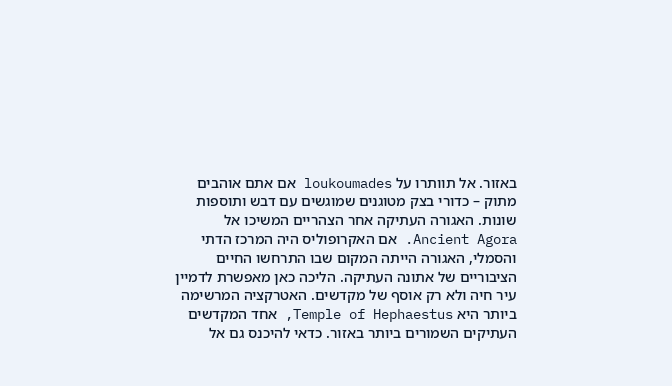באזור. אל תוותרו על loukoumades אם אתם אוהבים מתוק – כדורי בצק מטוגנים שמוגשים עם דבש ותוספות שונות. האגורה העתיקה אחר הצהריים המשיכו אל Ancient Agora. אם האקרופוליס היה המרכז הדתי והסמלי, האגורה הייתה המקום שבו התרחשו החיים הציבוריים של אתונה העתיקה. הליכה כאן מאפשרת לדמיין עיר חיה ולא רק אוסף של מקדשים. האטרקציה המרשימה ביותר היא Temple of Hephaestus, אחד המקדשים העתיקים השמורים ביותר באזור. כדאי להיכנס גם אל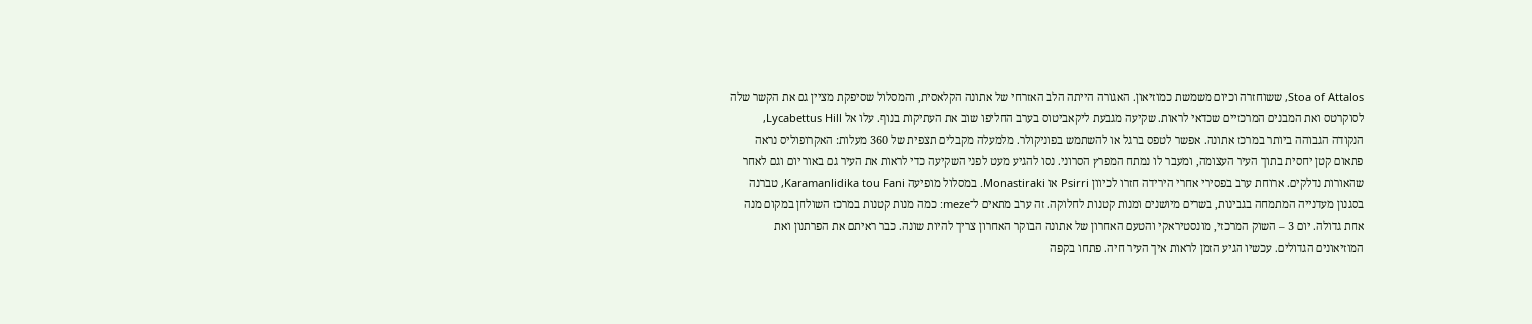Stoa of Attalos, ששוחזרה וכיום משמשת כמוזיאון. האגורה הייתה הלב האזרחי של אתונה הקלאסית, והמסלול שסיפקת מציין גם את הקשר שלה לסוקרטס ואת המבנים המרכזיים שכדאי לראות. שקיעה מגבעת ליקאביטוס בערב החליפו שוב את העתיקות בנוף. עלו אל Lycabettus Hill, הנקודה הגבוהה ביותר במרכז אתונה. אפשר לטפס ברגל או להשתמש בפוניקולר. מלמעלה מקבלים תצפית של 360 מעלות: האקרופוליס נראה פתאום קטן יחסית בתוך העיר העצומה, ומעבר לו נמתח המפרץ הסרוני. נסו להגיע מעט לפני השקיעה כדי לראות את העיר גם באור יום וגם לאחר שהאורות נדלקים. ארוחת ערב בפסירי אחרי הירידה חזרו לכיוון Psirri או Monastiraki. במסלול מופיעה Karamanlidika tou Fani, טברנה בסגנון מעדנייה המתמחה בגבינות, בשרים מיושנים ומנות קטנות לחלוקה. זה ערב מתאים ל־meze: כמה מנות קטנות במרכז השולחן במקום מנה אחת גדולה. יום 3 – השוק המרכזי, מונסטיראקי והטעם האחרון של אתונה הבוקר האחרון צריך להיות שונה. כבר ראיתם את הפרתנון ואת המוזיאונים הגדולים. עכשיו הגיע הזמן לראות איך העיר חיה. פתחו בקפה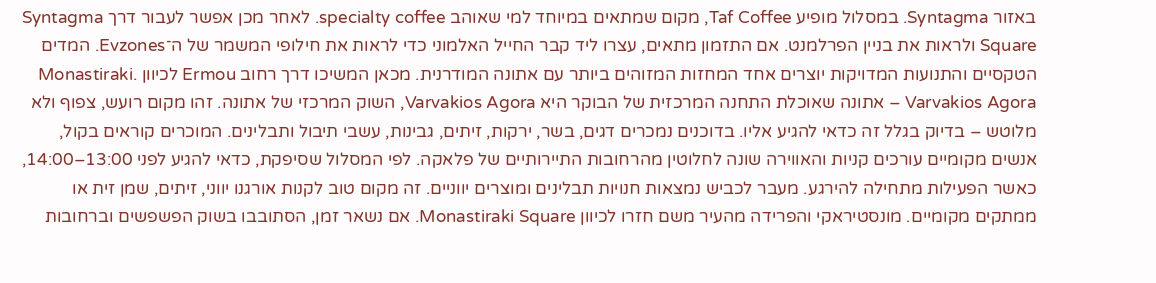באזור Syntagma. במסלול מופיע Taf Coffee, מקום שמתאים במיוחד למי שאוהב specialty coffee. לאחר מכן אפשר לעבור דרך Syntagma Square ולראות את בניין הפרלמנט. אם התזמון מתאים, עצרו ליד קבר החייל האלמוני כדי לראות את חילופי המשמר של ה־Evzones. המדים הטקסיים והתנועות המדויקות יוצרים אחד המחזות המזוהים ביותר עם אתונה המודרנית. מכאן המשיכו דרך רחוב Ermou לכיוון Monastiraki. Varvakios Agora – אתונה שאוכלת התחנה המרכזית של הבוקר היא Varvakios Agora, השוק המרכזי של אתונה. זהו מקום רועש, צפוף ולא מלוטש – בדיוק בגלל זה כדאי להגיע אליו. בדוכנים נמכרים דגים, בשר, ירקות, זיתים, גבינות, עשבי תיבול ותבלינים. המוכרים קוראים בקול, אנשים מקומיים עורכים קניות והאווירה שונה לחלוטין מהרחובות התיירותיים של פלאקה. לפי המסלול שסיפקת, כדאי להגיע לפני 13:00–14:00, כאשר הפעילות מתחילה להירגע. מעבר לכביש נמצאות חנויות תבלינים ומוצרים יווניים. זה מקום טוב לקנות אורגנו יווני, זיתים, שמן זית או ממתקים מקומיים. מונסטיראקי והפרידה מהעיר משם חזרו לכיוון Monastiraki Square. אם נשאר זמן, הסתובבו בשוק הפשפשים וברחובות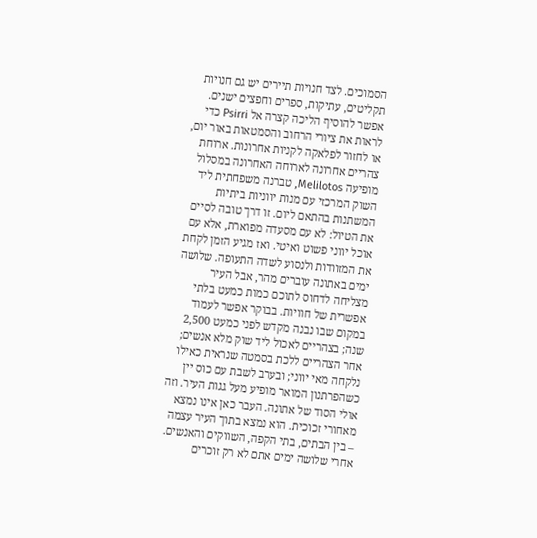הסמוכים. לצד חנויות תיירים יש גם חנויות תקליטים, עתיקות, ספרים וחפצים ישנים. אפשר להוסיף הליכה קצרה אל Psirri כדי לראות את ציורי הרחוב והסמטאות באור יום, או לחזור לפלאקה לקניות אחרונות. ארוחת צהריים אחרונה לארוחה האחרונה במסלול מופיעה Melilotos, טברנה משפחתית ליד השוק המרכזי עם מנות יווניות ביתיות המשתנות בהתאם ליום. זו דרך טובה לסיים את הטיול: לא עם מסעדה מפוארת, אלא עם אוכל יווני פשוט ואיטי. ואז מגיע הזמן לקחת את המזוודות ולנסוע לשדה התעופה. שלושה ימים באתונה עוברים מהר, אבל העיר מצליחה לדחוס לתוכם כמות כמעט בלתי אפשרית של חוויות. בבוקר אפשר לעמוד במקום שבו נבנה מקדש לפני כמעט 2,500 שנה; בצהריים לאכול ליד שוק מלא אנשים; אחר הצהריים ללכת בסמטה שנראית כאילו נלקחה מאי יווני; ובערב לשבת עם כוס יין כשהפרתנון המואר מופיע מעל גגות העיר. וזה אולי הסוד של אתונה. העבר כאן אינו נמצא מאחורי זכוכית. הוא נמצא בתוך העיר עצמה – בין הבתים, בתי הקפה, השווקים והאנשים. אחרי שלושה ימים אתם לא רק זוכרים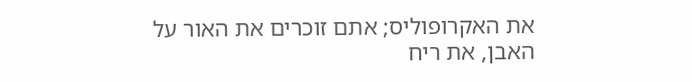את האקרופוליס; אתם זוכרים את האור על האבן, את ריח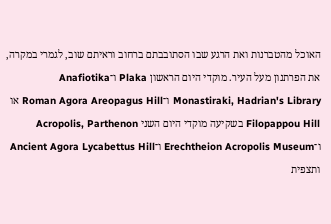האוכל מהטברנות ואת הרגע שבו הסתובבתם ברחוב וראיתם שוב, לגמרי במקרה, את הפרתנון מעל העיר. מוקדי היום הראשון Plaka ו־Anafiotika Monastiraki, Hadrian's Library ו־Roman Agora Areopagus Hill או Filopappou Hill בשקיעה מוקדי היום השני Acropolis, Parthenon ו־Erechtheion Acropolis Museum ו־Ancient Agora Lycabettus Hill ותצפית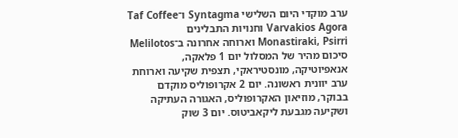ערב מוקדי היום השלישי Syntagma ו־Taf Coffee Varvakios Agora וחנויות התבלינים Monastiraki, Psirri וארוחה אחרונה ב־Melilotos סיכום מהיר של המסלול יום 1 פלאקה, אנאפיוטיקה, מונסטיראקי, תצפית שקיעה וארוחת ערב יוונית ראשונה. יום 2 אקרופוליס מוקדם בבוקר, מוזיאון האקרופוליס, האגורה העתיקה ושקיעה מגבעת ליקאביטוס. יום 3 שוק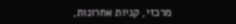מרכזי, קניות אחרונות,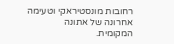רחובות מונסטיראקי וטעימה אחרונה של אתונה המקומית.